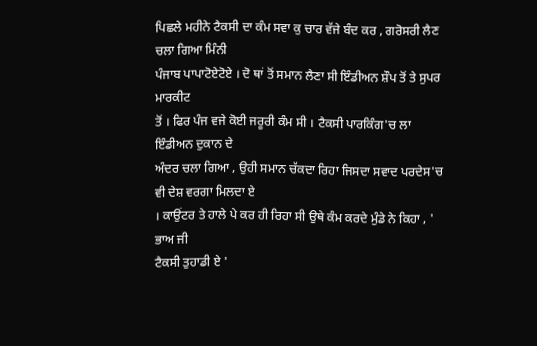ਪਿਛਲੇ ਮਹੀਨੇ ਟੈਕਸੀ ਦਾ ਕੰਮ ਸਵਾ ਕੁ ਚਾਰ ਵੱਜੇ ਬੰਦ ਕਰ , ਗਰੋਸਰੀ ਲੈਣ ਚਲਾ ਗਿਆ ਮਿੰਨੀ
ਪੰਜਾਬ ਪਾਪਾਟੋਏਟੋਏ । ਦੋ ਥਾਂ ਤੋਂ ਸਮਾਨ ਲੈਣਾ ਸੀ ਇੰਡੀਅਨ ਸ਼ੌਪ ਤੋਂ ਤੇ ਸੁਪਰ ਮਾਰਕੀਟ
ਤੋਂ । ਫਿਰ ਪੰਜ ਵਜੇ ਕੋਈ ਜਰੂਰੀ ਕੰਮ ਸੀ । ਟੈਕਸੀ ਪਾਰਕਿੰਗ'ਚ ਲਾ ਇੰਡੀਅਨ ਦੁਕਾਨ ਦੇ
ਅੰਦਰ ਚਲਾ ਗਿਆ , ਉਹੀ ਸਮਾਨ ਚੱਕਦਾ ਰਿਹਾ ਜਿਸਦਾ ਸਵਾਦ ਪਰਦੇਸ'ਚ ਵੀ ਦੇਸ਼ ਵਰਗਾ ਮਿਲਦਾ ਏ
। ਕਾਉਂਟਰ ਤੇ ਹਾਲੇ ਪੇ ਕਰ ਹੀ ਰਿਹਾ ਸੀ ਉਥੇ ਕੰਮ ਕਰਦੇ ਮੁੰਡੇ ਨੇ ਕਿਹਾ , ' ਭਾਅ ਜੀ
ਟੈਕਸੀ ਤੁਹਾਡੀ ਏ '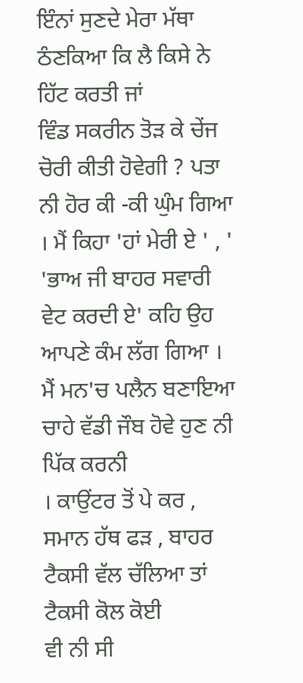ਇੰਨਾਂ ਸੁਣਦੇ ਮੇਰਾ ਮੱਥਾ ਠੰਣਕਿਆ ਕਿ ਲੈ ਕਿਸੇ ਨੇ ਹਿੱਟ ਕਰਤੀ ਜਾਂ
ਵਿੰਡ ਸਕਰੀਨ ਤੋੜ ਕੇ ਚੇਂਜ ਚੋਰੀ ਕੀਤੀ ਹੋਵੇਗੀ ? ਪਤਾ ਨੀ ਹੋਰ ਕੀ -ਕੀ ਘੁੰਮ ਗਿਆ
। ਮੈਂ ਕਿਹਾ 'ਹਾਂ ਮੇਰੀ ਏ ' , ' 'ਭਾਅ ਜੀ ਬਾਹਰ ਸਵਾਰੀ ਵੇਟ ਕਰਦੀ ਏ' ਕਹਿ ਉਹ
ਆਪਣੇ ਕੰਮ ਲੱਗ ਗਿਆ । ਮੈਂ ਮਨ'ਚ ਪਲੈਨ ਬਣਾਇਆ ਚਾਹੇ ਵੱਡੀ ਜੌਬ ਹੋਵੇ ਹੁਣ ਨੀ ਪਿੱਕ ਕਰਨੀ
। ਕਾਉਂਟਰ ਤੋਂ ਪੇ ਕਰ , ਸਮਾਨ ਹੱਥ ਫੜ , ਬਾਹਰ ਟੈਕਸੀ ਵੱਲ ਚੱਲਿਆ ਤਾਂ ਟੈਕਸੀ ਕੋਲ ਕੋਈ
ਵੀ ਨੀ ਸੀ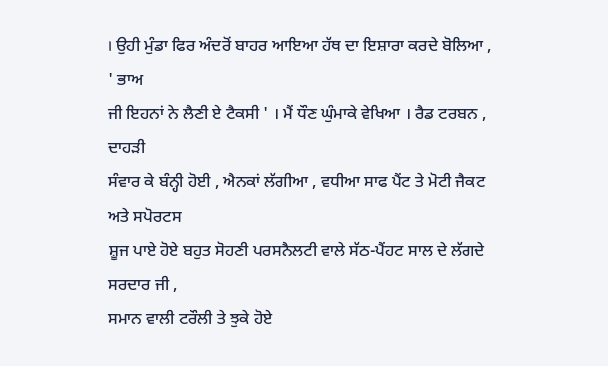। ਉਹੀ ਮੁੰਡਾ ਫਿਰ ਅੰਦਰੋਂ ਬਾਹਰ ਆਇਆ ਹੱਥ ਦਾ ਇਸ਼ਾਰਾ ਕਰਦੇ ਬੋਲਿਆ , ' ਭਾਅ
ਜੀ ਇਹਨਾਂ ਨੇ ਲੈਣੀ ਏ ਟੈਕਸੀ ' । ਮੈਂ ਧੌਣ ਘੁੰਮਾਕੇ ਵੇਖਿਆ । ਰੈਡ ਟਰਬਨ , ਦਾਹੜੀ
ਸੰਵਾਰ ਕੇ ਬੰਨ੍ਹੀ ਹੋਈ , ਐਨਕਾਂ ਲੱਗੀਆ , ਵਧੀਆ ਸਾਫ ਪੈਂਟ ਤੇ ਮੋਟੀ ਜੈਕਟ ਅਤੇ ਸਪੋਰਟਸ
ਸ਼ੂਜ ਪਾਏ ਹੋਏ ਬਹੁਤ ਸੋਹਣੀ ਪਰਸਨੈਲਟੀ ਵਾਲੇ ਸੱਠ-ਪੈਂਹਟ ਸਾਲ ਦੇ ਲੱਗਦੇ ਸਰਦਾਰ ਜੀ ,
ਸਮਾਨ ਵਾਲੀ ਟਰੌਲੀ ਤੇ ਝੁਕੇ ਹੋਏ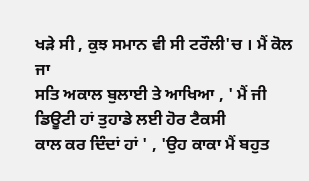ਖੜੇ ਸੀ , ਕੁਝ ਸਮਾਨ ਵੀ ਸੀ ਟਰੌਲੀ'ਚ । ਮੈਂ ਕੋਲ ਜਾ
ਸਤਿ ਅਕਾਲ ਬੁਲਾਈ ਤੇ ਆਖਿਆ , ' ਮੈਂ ਜੀ ਡਿਊਟੀ ਹਾਂ ਤੁਹਾਡੇ ਲਈ ਹੋਰ ਟੈਕਸੀ
ਕਾਲ ਕਰ ਦਿੰਦਾਂ ਹਾਂ ' , 'ਉਹ ਕਾਕਾ ਮੈਂ ਬਹੁਤ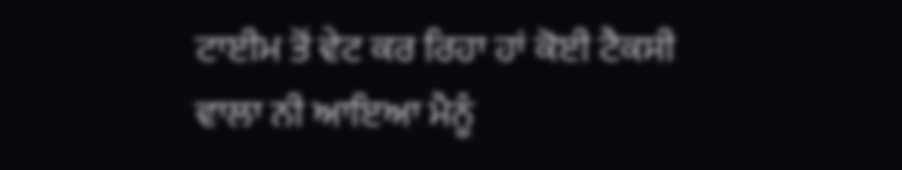ਟਾਈਮ ਤੋਂ ਵੇਟ ਕਰ ਰਿਹਾ ਹਾਂ ਕੋਈ ਟੈਕਸੀ
ਵਾਲਾ ਨੀ ਆਇਆ ਮੈਨੂੰ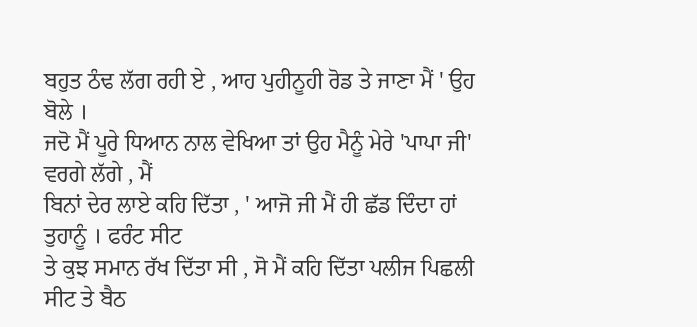ਬਹੁਤ ਠੰਢ ਲੱਗ ਰਹੀ ਏ , ਆਹ ਪੁਹੀਨੂਹੀ ਰੋਡ ਤੇ ਜਾਣਾ ਮੈਂ ' ਉਹ
ਬੋਲੇ ।
ਜਦੋ ਮੈਂ ਪੂਰੇ ਧਿਆਨ ਨਾਲ ਵੇਖਿਆ ਤਾਂ ਉਹ ਮੈਨੂੰ ਮੇਰੇ 'ਪਾਪਾ ਜੀ' ਵਰਗੇ ਲੱਗੇ , ਮੈਂ
ਬਿਨਾਂ ਦੇਰ ਲਾਏ ਕਹਿ ਦਿੱਤਾ , ' ਆਜੋ ਜੀ ਮੈਂ ਹੀ ਛੱਡ ਦਿੰਦਾ ਹਾਂ ਤੁਹਾਨੂੰ । ਫਰੰਟ ਸੀਟ
ਤੇ ਕੁਝ ਸਮਾਨ ਰੱਖ ਦਿੱਤਾ ਸੀ , ਸੋ ਮੈਂ ਕਹਿ ਦਿੱਤਾ ਪਲੀਜ ਪਿਛਲੀ ਸੀਟ ਤੇ ਬੈਠ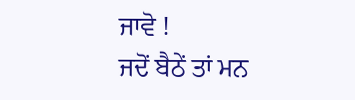ਜਾਵੋ !
ਜਦੋਂ ਬੈਠੇਂ ਤਾਂ ਮਨ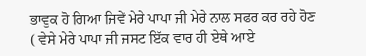ਭਾਵੁਕ ਹੋ ਗਿਆ ਜਿਵੇਂ ਮੇਰੇ ਪਾਪਾ ਜੀ ਮੇਰੇ ਨਾਲ ਸਫਰ ਕਰ ਰਹੇ ਹੋਣ
( ਵੇਸੇ ਮੇਰੇ ਪਾਪਾ ਜੀ ਜਸਟ ਇੱਕ ਵਾਰ ਹੀ ਏਥੇ ਆਏ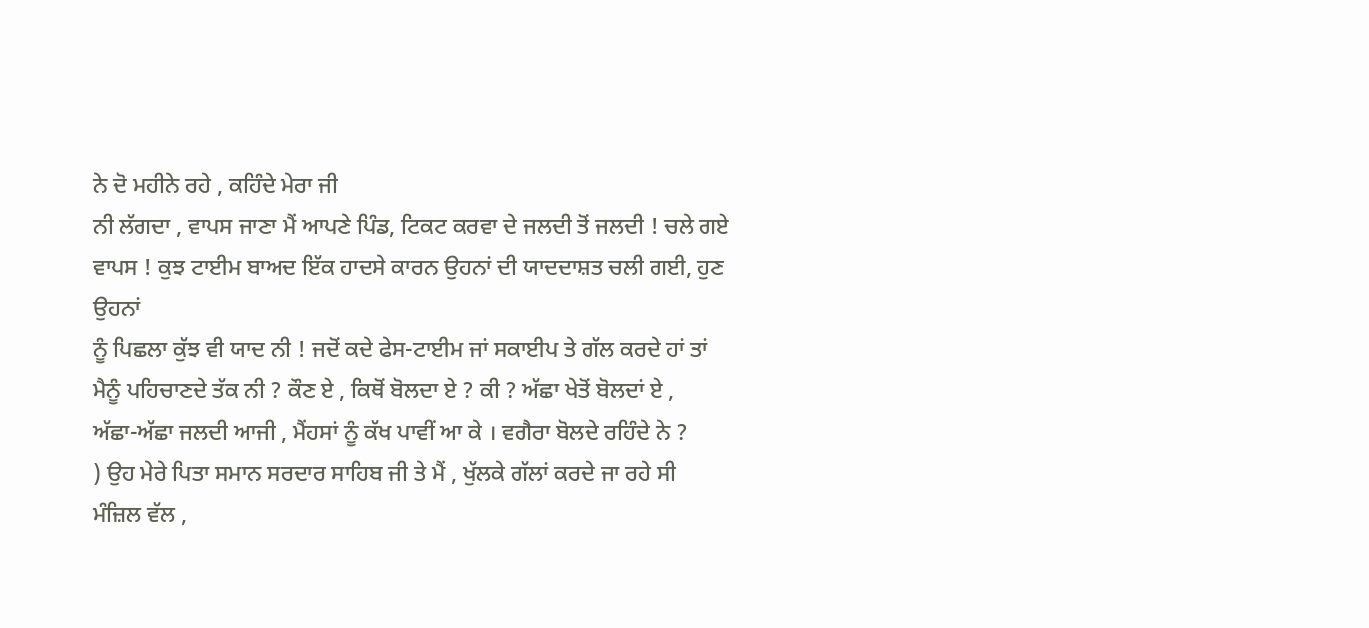ਨੇ ਦੋ ਮਹੀਨੇ ਰਹੇ , ਕਹਿੰਦੇ ਮੇਰਾ ਜੀ
ਨੀ ਲੱਗਦਾ , ਵਾਪਸ ਜਾਣਾ ਮੈਂ ਆਪਣੇ ਪਿੰਡ, ਟਿਕਟ ਕਰਵਾ ਦੇ ਜਲਦੀ ਤੋਂ ਜਲਦੀ ! ਚਲੇ ਗਏ
ਵਾਪਸ ! ਕੁਝ ਟਾਈਮ ਬਾਅਦ ਇੱਕ ਹਾਦਸੇ ਕਾਰਨ ਉਹਨਾਂ ਦੀ ਯਾਦਦਾਸ਼ਤ ਚਲੀ ਗਈ, ਹੁਣ ਉਹਨਾਂ
ਨੂੰ ਪਿਛਲਾ ਕੁੱਝ ਵੀ ਯਾਦ ਨੀ ! ਜਦੋਂ ਕਦੇ ਫੇਸ-ਟਾਈਮ ਜਾਂ ਸਕਾਈਪ ਤੇ ਗੱਲ ਕਰਦੇ ਹਾਂ ਤਾਂ
ਮੈਨੂੰ ਪਹਿਚਾਣਦੇ ਤੱਕ ਨੀ ? ਕੌਣ ਏ , ਕਿਥੋਂ ਬੋਲਦਾ ਏ ? ਕੀ ? ਅੱਛਾ ਖੇਤੋਂ ਬੋਲਦਾਂ ਏ ,
ਅੱਛਾ-ਅੱਛਾ ਜਲਦੀ ਆਜੀ , ਮੈਂਹਸਾਂ ਨੂੰ ਕੱਖ ਪਾਵੀਂ ਆ ਕੇ । ਵਗੈਰਾ ਬੋਲਦੇ ਰਹਿੰਦੇ ਨੇ ?
) ਉਹ ਮੇਰੇ ਪਿਤਾ ਸਮਾਨ ਸਰਦਾਰ ਸਾਹਿਬ ਜੀ ਤੇ ਮੈਂ , ਖੁੱਲਕੇ ਗੱਲਾਂ ਕਰਦੇ ਜਾ ਰਹੇ ਸੀ
ਮੰਜ਼ਿਲ ਵੱਲ ,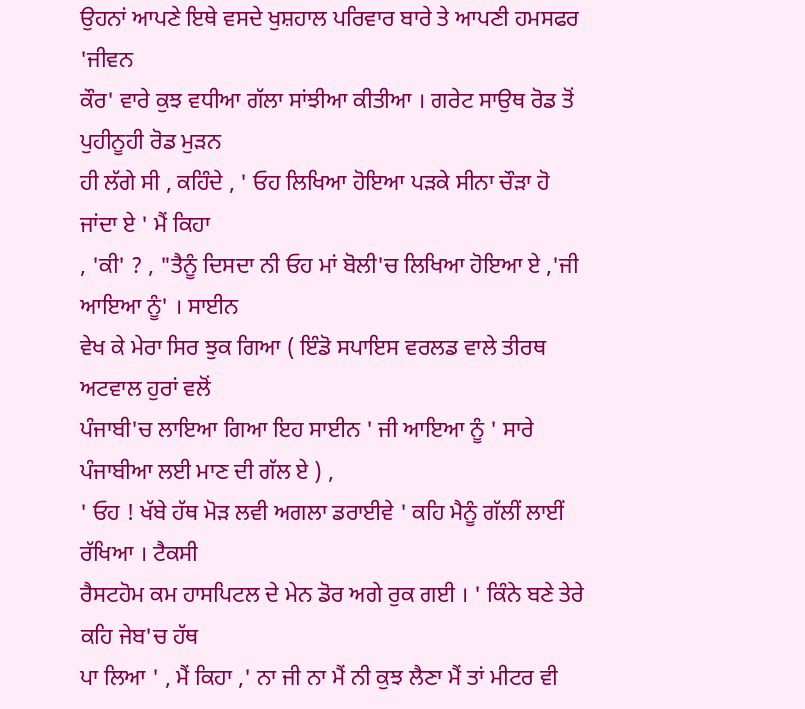ਉਹਨਾਂ ਆਪਣੇ ਇਥੇ ਵਸਦੇ ਖੁਸ਼ਹਾਲ ਪਰਿਵਾਰ ਬਾਰੇ ਤੇ ਆਪਣੀ ਹਮਸਫਰ 'ਜੀਵਨ
ਕੌਰ' ਵਾਰੇ ਕੁਝ ਵਧੀਆ ਗੱਲਾ ਸਾਂਝੀਆ ਕੀਤੀਆ । ਗਰੇਟ ਸਾਉਥ ਰੋਡ ਤੋਂ ਪੁਹੀਨੂਹੀ ਰੋਡ ਮੁੜਨ
ਹੀ ਲੱਗੇ ਸੀ , ਕਹਿੰਦੇ , ' ਓਹ ਲਿਖਿਆ ਹੋਇਆ ਪੜਕੇ ਸੀਨਾ ਚੌੜਾ ਹੋ ਜਾਂਦਾ ਏ ' ਮੈਂ ਕਿਹਾ
, 'ਕੀ' ? , "ਤੈਨੂੰ ਦਿਸਦਾ ਨੀ ਓਹ ਮਾਂ ਬੋਲੀ'ਚ ਲਿਖਿਆ ਹੋਇਆ ਏ ,'ਜੀ ਆਇਆ ਨੂੰ' । ਸਾਈਨ
ਵੇਖ ਕੇ ਮੇਰਾ ਸਿਰ ਝੁਕ ਗਿਆ ( ਇੰਡੋ ਸਪਾਇਸ ਵਰਲਡ ਵਾਲੇ ਤੀਰਥ ਅਟਵਾਲ ਹੁਰਾਂ ਵਲੋਂ
ਪੰਜਾਬੀ'ਚ ਲਾਇਆ ਗਿਆ ਇਹ ਸਾਈਨ ' ਜੀ ਆਇਆ ਨੂੰ ' ਸਾਰੇ ਪੰਜਾਬੀਆ ਲਈ ਮਾਣ ਦੀ ਗੱਲ ਏ ) ,
' ਓਹ ! ਖੱਬੇ ਹੱਥ ਮੋੜ ਲਵੀ ਅਗਲਾ ਡਰਾਈਵੇ ' ਕਹਿ ਮੈਨੂੰ ਗੱਲੀਂ ਲਾਈਂ ਰੱਖਿਆ । ਟੈਕਸੀ
ਰੈਸਟਹੋਮ ਕਮ ਹਾਸਪਿਟਲ ਦੇ ਮੇਨ ਡੋਰ ਅਗੇ ਰੁਕ ਗਈ । ' ਕਿੰਨੇ ਬਣੇ ਤੇਰੇ ਕਹਿ ਜੇਬ'ਚ ਹੱਥ
ਪਾ ਲਿਆ ' , ਮੈਂ ਕਿਹਾ ,' ਨਾ ਜੀ ਨਾ ਮੈਂ ਨੀ ਕੁਝ ਲੈਣਾ ਮੈਂ ਤਾਂ ਮੀਟਰ ਵੀ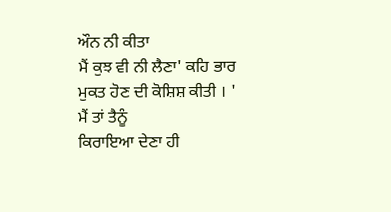ਔਨ ਨੀ ਕੀਤਾ
ਮੈਂ ਕੁਝ ਵੀ ਨੀ ਲੈਣਾ' ਕਹਿ ਭਾਰ ਮੁਕਤ ਹੋਣ ਦੀ ਕੋਸ਼ਿਸ਼ ਕੀਤੀ । ' ਮੈਂ ਤਾਂ ਤੈਨੂੰ
ਕਿਰਾਇਆ ਦੇਣਾ ਹੀ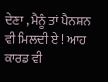ਦੇਣਾ , ਮੈਨੂੰ ਤਾਂ ਪੈਨਸ਼ਨ ਵੀ ਮਿਲਦੀ ਏ ! ਆਹ ਕਾਰਡ ਵੀ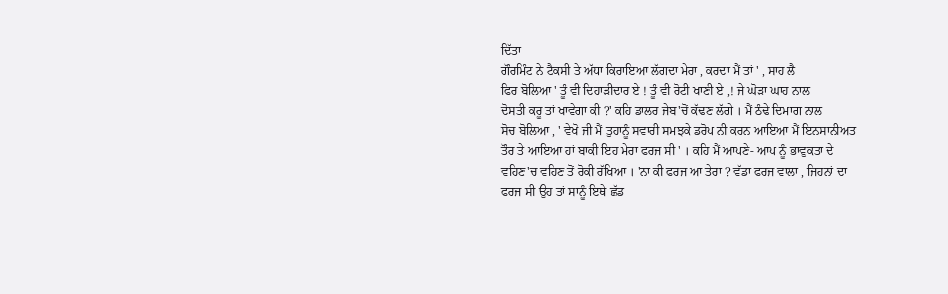ਦਿੱਤਾ
ਗੌਰਮਿੰਟ ਨੇ ਟੈਕਸੀ ਤੇ ਅੱਧਾ ਕਿਰਾਇਆ ਲੱਗਦਾ ਮੇਰਾ , ਕਰਦਾ ਮੈਂ ਤਾਂ ' , ਸਾਹ ਲੈ
ਫਿਰ ਬੋਲਿਆ ' ਤੂੰ ਵੀ ਦਿਹਾੜੀਦਾਰ ਏ ! ਤੂੰ ਵੀ ਰੋਟੀ ਖਾਣੀ ਏ ,! ਜੇ ਘੋੜਾ ਘਾਹ ਨਾਲ
ਦੋਸਤੀ ਕਰੂ ਤਾਂ ਖਾਵੇਗਾ ਕੀ ?' ਕਹਿ ਡਾਲਰ ਜੇਬ'ਚੋਂ ਕੱਢਣ ਲੱਗੇ । ਮੈਂ ਠੰਢੇ ਦਿਮਾਗ ਨਾਲ
ਸੋਚ ਬੋਲਿਆ , ' ਵੇਖੋ ਜੀ ਮੈਂ ਤੁਹਾਨੂੰ ਸਵਾਰੀ ਸਮਝਕੇ ਡਰੋਪ ਨੀ ਕਰਨ ਆਇਆ ਮੈਂ ਇਨਸਾਨੀਅਤ
ਤੌਰ ਤੇ ਆਇਆ ਹਾਂ ਬਾਕੀ ਇਹ ਮੇਰਾ ਫਰਜ ਸੀ ' । ਕਹਿ ਮੈਂ ਆਪਣੇ- ਆਪ ਨੂੰ ਭਾਵੁਕਤਾ ਦੇ
ਵਹਿਣ'ਚ ਵਹਿਣ ਤੋਂ ਰੋਕੀ ਰੱਖਿਆ । 'ਨਾ ਕੀ ਫਰਜ ਆ ਤੇਰਾ ? ਵੱਡਾ ਫਰਜ ਵਾਲਾ , ਜਿਹਨਾਂ ਦਾ
ਫਰਜ ਸੀ ਉਹ ਤਾਂ ਸਾਨੂੰ ਇਥੇ ਛੱਡ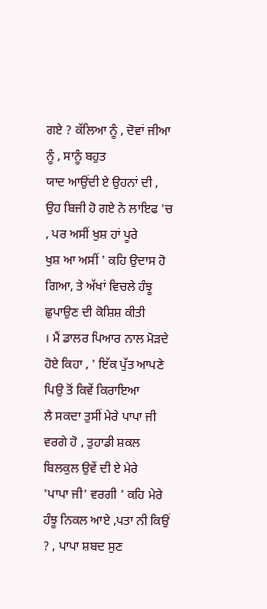ਗਏ ? ਕੱਲਿਆ ਨੂੰ , ਦੋਵਾਂ ਜੀਆ ਨੂੰ , ਸਾਨੂੰ ਬਹੁਤ
ਯਾਦ ਆਉਂਦੀ ਏ ਉਹਨਾਂ ਦੀ , ਉਹ ਬਿਜੀ ਹੋ ਗਏ ਨੇ ਲਾਇਫ 'ਚ , ਪਰ ਅਸੀਂ ਖੁਸ਼ ਹਾਂ ਪੂਰੇ
ਖੁਸ਼ ਆ ਅਸੀਂ ' ਕਹਿ ਉਦਾਸ ਹੋ ਗਿਆ, ਤੇ ਅੱਖਾਂ ਵਿਚਲੇ ਹੰਝੂ ਛੁਪਾਉਣ ਦੀ ਕੋਸ਼ਿਸ਼ ਕੀਤੀ
। ਮੈਂ ਡਾਲਰ ਪਿਆਰ ਨਾਲ ਮੋੜਦੇ ਹੋਏ ਕਿਹਾ , ' ਇੱਕ ਪੁੱਤ ਆਪਣੇ ਪਿਉ ਤੋਂ ਕਿਵੇਂ ਕਿਰਾਇਆ
ਲੈ ਸਕਦਾ ਤੁਸੀਂ ਮੇਰੇ ਪਾਪਾ ਜੀ ਵਰਗੇ ਹੋ , ਤੁਹਾਡੀ ਸ਼ਕਲ ਬਿਲਕੁਲ ਉਵੇਂ ਦੀ ਏ ਮੇਰੇ
'ਪਾਪਾ ਜੀ' ਵਰਗੀ ' ਕਹਿ ਮੇਰੇ ਹੰਝੂ ਨਿਕਲ ਆਏ ,ਪਤਾ ਨੀ ਕਿਉਂ ? , ਪਾਪਾ ਸ਼ਬਦ ਸੁਣ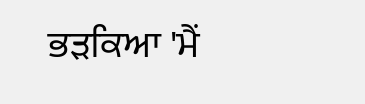ਭੜਕਿਆ 'ਮੈਂ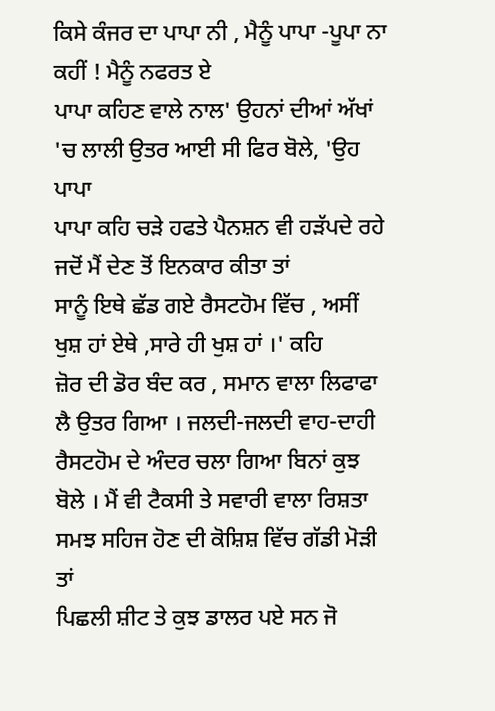ਕਿਸੇ ਕੰਜਰ ਦਾ ਪਾਪਾ ਨੀ , ਮੈਨੂੰ ਪਾਪਾ -ਪੂਪਾ ਨਾ ਕਹੀਂ ! ਮੈਨੂੰ ਨਫਰਤ ਏ
ਪਾਪਾ ਕਹਿਣ ਵਾਲੇ ਨਾਲ' ਉਹਨਾਂ ਦੀਆਂ ਅੱਖਾਂ 'ਚ ਲਾਲੀ ਉਤਰ ਆਈ ਸੀ ਫਿਰ ਬੋਲੇ, 'ਉਹ ਪਾਪਾ
ਪਾਪਾ ਕਹਿ ਚੜੇ ਹਫਤੇ ਪੈਨਸ਼ਨ ਵੀ ਹੜੱਪਦੇ ਰਹੇ ਜਦੋਂ ਮੈਂ ਦੇਣ ਤੋਂ ਇਨਕਾਰ ਕੀਤਾ ਤਾਂ
ਸਾਨੂੰ ਇਥੇ ਛੱਡ ਗਏ ਰੈਸਟਹੋਮ ਵਿੱਚ , ਅਸੀਂ ਖੁਸ਼ ਹਾਂ ਏਥੇ ,ਸਾਰੇ ਹੀ ਖੁਸ਼ ਹਾਂ ।' ਕਹਿ
ਜ਼ੋਰ ਦੀ ਡੋਰ ਬੰਦ ਕਰ , ਸਮਾਨ ਵਾਲਾ ਲਿਫਾਫਾ ਲੈ ਉਤਰ ਗਿਆ । ਜਲਦੀ-ਜਲਦੀ ਵਾਹ-ਦਾਹੀ
ਰੈਸਟਹੋਮ ਦੇ ਅੰਦਰ ਚਲਾ ਗਿਆ ਬਿਨਾਂ ਕੁਝ ਬੋਲੇ । ਮੈਂ ਵੀ ਟੈਕਸੀ ਤੇ ਸਵਾਰੀ ਵਾਲਾ ਰਿਸ਼ਤਾ
ਸਮਝ ਸਹਿਜ ਹੋਣ ਦੀ ਕੋਸ਼ਿਸ਼ ਵਿੱਚ ਗੱਡੀ ਮੋੜੀ ਤਾਂ
ਪਿਛਲੀ ਸ਼ੀਟ ਤੇ ਕੁਝ ਡਾਲਰ ਪਏ ਸਨ ਜੋ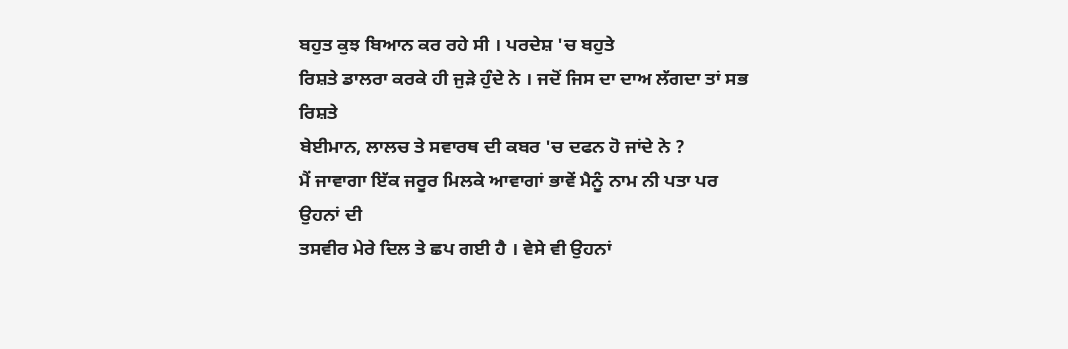ਬਹੁਤ ਕੁਝ ਬਿਆਨ ਕਰ ਰਹੇ ਸੀ । ਪਰਦੇਸ਼ 'ਚ ਬਹੁਤੇ
ਰਿਸ਼ਤੇ ਡਾਲਰਾ ਕਰਕੇ ਹੀ ਜੁੜੇ ਹੁੰਦੇ ਨੇ । ਜਦੋਂ ਜਿਸ ਦਾ ਦਾਅ ਲੱਗਦਾ ਤਾਂ ਸਭ ਰਿਸ਼ਤੇ
ਬੇਈਮਾਨ, ਲਾਲਚ ਤੇ ਸਵਾਰਥ ਦੀ ਕਬਰ 'ਚ ਦਫਨ ਹੋ ਜਾਂਦੇ ਨੇ ?
ਮੈਂ ਜਾਵਾਗਾ ਇੱਕ ਜਰੂਰ ਮਿਲਕੇ ਆਵਾਗਾਂ ਭਾਵੇਂ ਮੈਨੂੰ ਨਾਮ ਨੀ ਪਤਾ ਪਰ ਉਹਨਾਂ ਦੀ
ਤਸਵੀਰ ਮੇਰੇ ਦਿਲ ਤੇ ਛਪ ਗਈ ਹੈ । ਵੇਸੇ ਵੀ ਉਹਨਾਂ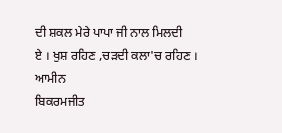ਦੀ ਸ਼ਕਲ ਮੇਰੇ ਪਾਪਾ ਜੀ ਨਾਲ ਮਿਲਦੀ
ਏ । ਖੁਸ਼ ਰਹਿਣ ,ਚੜਦੀ ਕਲਾ'ਚ ਰਹਿਣ ।
ਆਮੀਨ
ਬਿਕਰਮਜੀਤ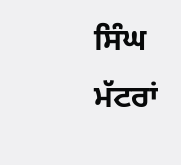ਸਿੰਘ ਮੱਟਰਾਂ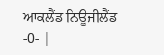ਆਕਲੈਂਡ ਨਿਊਜੀਲੈਂਡ
-0- |